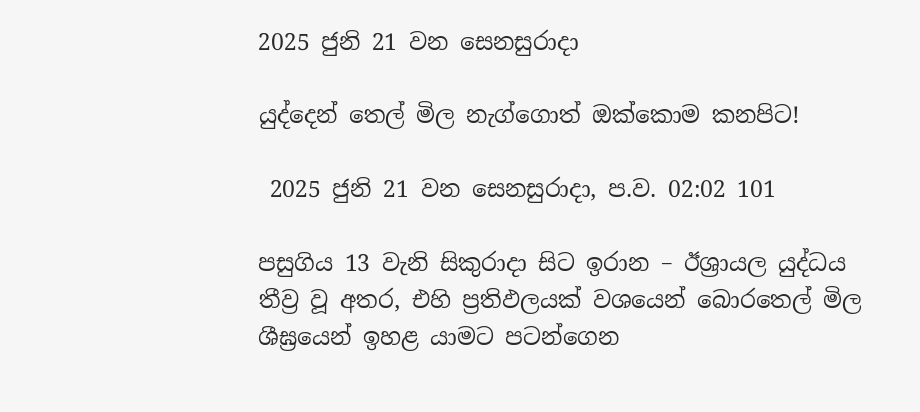2025 ජුනි 21 වන සෙනසුරාදා

යුද්දෙන් තෙල් මිල නැග්ගොත් ඔක්කොම කනපිට!

 2025 ජුනි 21 වන සෙනසුරාදා, ප.ව. 02:02 101

පසුගිය 13 වැනි සිකුරාදා සිට ඉරාන – ඊශ්‍රායල යුද්ධය තීව්‍ර වූ අතර, එහි ප්‍රතිඵලයක් වශයෙන් බොරතෙල් මිල ශීඝ්‍රයෙන් ඉහළ යාමට පටන්ගෙන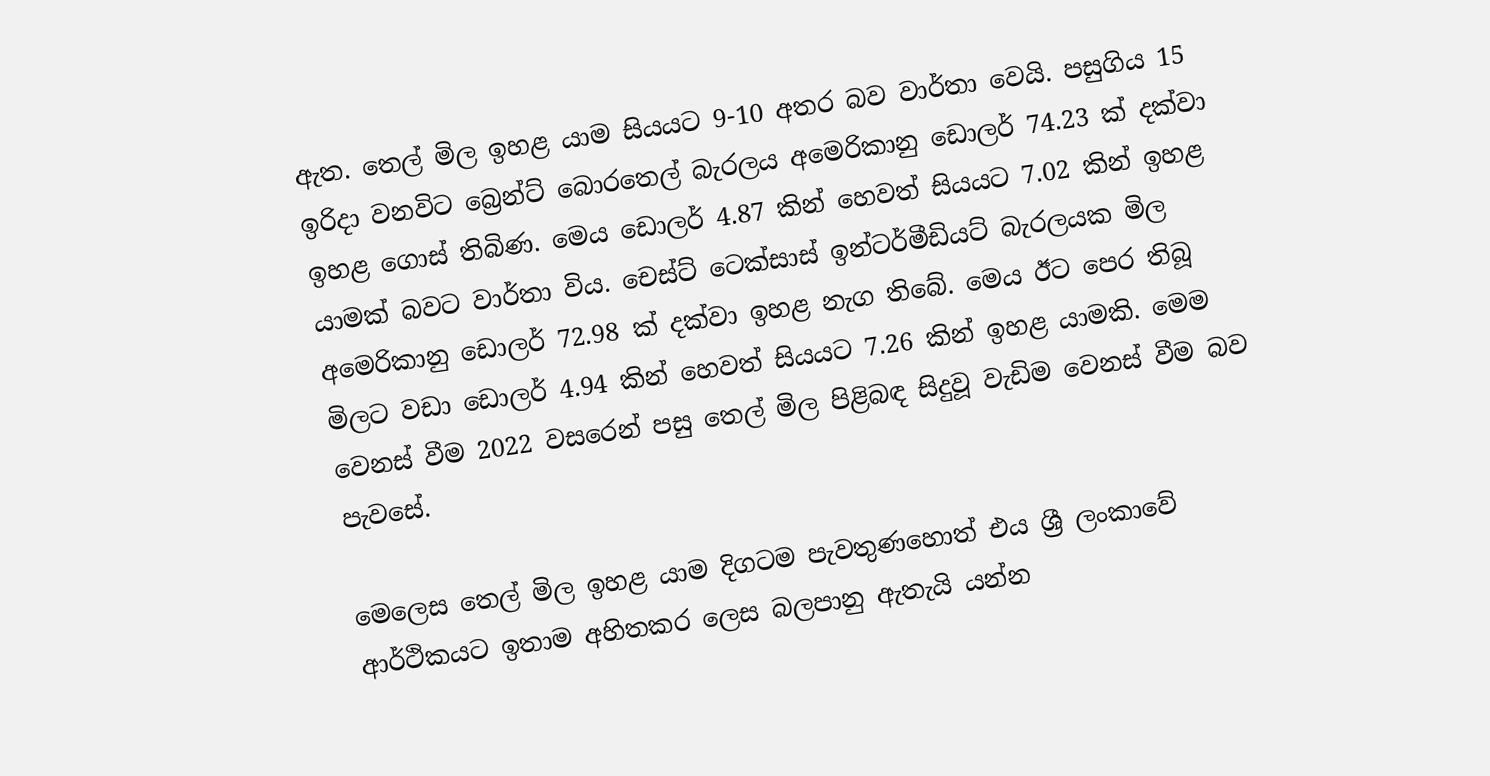ඇත. තෙල් මිල ඉහළ යාම සියයට 9-10 අතර බව වාර්තා වෙයි. පසුගිය 15 ඉරිදා වනවිට බ්‍රෙන්ට් බොරතෙල් බැරලය අමෙරිකානු ඩොලර් 74.23 ක් දක්වා ඉහළ ගොස් තිබිණ. මෙය ඩොලර් 4.87 කින් හෙවත් සියයට 7.02 කින් ඉහළ යාමක් බවට වාර්තා විය. චෙස්ට් ටෙක්සාස් ඉන්ටර්මීඩියට් බැරලයක මිල අමෙරිකානු ඩොලර් 72.98 ක් දක්වා ඉහළ නැග තිබේ. මෙය ඊට පෙර තිබූ මිලට වඩා ඩොලර් 4.94 කින් හෙවත් සියයට 7.26 කින් ඉහළ යාමකි. මෙම වෙනස් වීම 2022 වසරෙන් පසු තෙල් මිල පිළිබඳ සිදුවූ වැඩිම වෙනස් වීම බව පැවසේ.

මෙලෙස තෙල් මිල ඉහළ යාම දිගටම පැවතුණහොත් එය ශ්‍රී ලංකාවේ ආර්ථිකයට ඉතාම අහිතකර ලෙස බලපානු ඇතැයි යන්න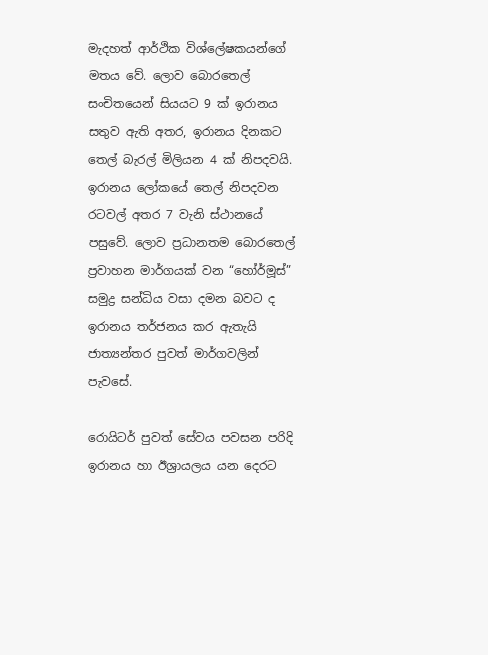මැදහත් ආර්ථික විශ්ලේෂකයන්ගේ මතය වේ. ලොව බොරතෙල් සංචිතයෙන් සියයට 9 ක් ඉරානය සතුව ඇති අතර, ඉරානය දිනකට තෙල් බැරල් මිලියන 4 ක් නිපදවයි. ඉරානය ලෝකයේ තෙල් නිපදවන රටවල් අතර 7 වැනි ස්ථානයේ පසුවේ. ලොව ප්‍රධානතම බොරතෙල් ප්‍රවාහන මාර්ගයක් වන “හෝර්මූස්” සමුද්‍ර සන්ධිය වසා දමන බවට ද ඉරානය තර්ජනය කර ඇතැයි ජාත්‍යන්තර පුවත් මාර්ගවලින් පැවසේ.

රොයිටර් පුවත් සේවය පවසන පරිදි ඉරානය හා ඊශ්‍රායලය යන දෙරට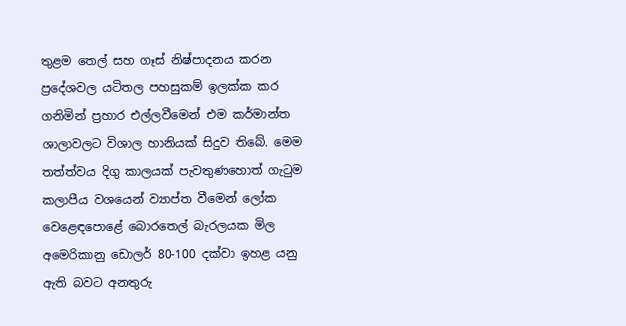තුළම තෙල් සහ ගෑස් නිෂ්පාදනය කරන ප්‍රදේශවල යටිතල පහසුකම් ඉලක්ක කර ගනිමින් ප්‍රහාර එල්ලවීමෙන් එම කර්මාන්ත ශාලාවලට විශාල හානියක් සිදුව තිබේ. මෙම තත්ත්වය දිගු කාලයක් පැවතුණහොත් ගැටුම කලාපීය වශයෙන් ව්‍යාප්ත වීමෙන් ලෝක වෙළෙඳපොළේ බොරතෙල් බැරලයක මිල අමෙරිකානු ඩොලර් 80-100 දක්වා ඉහළ යනු ඇති බවට අනතුරු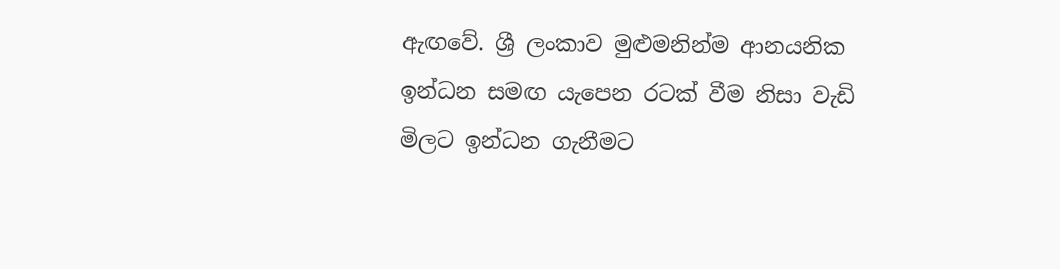ඇඟවේ. ශ්‍රී ලංකාව මුළුමනින්ම ආනයනික ඉන්ධන සමඟ යැපෙන රටක් වීම නිසා වැඩි මිලට ඉන්ධන ගැනීමට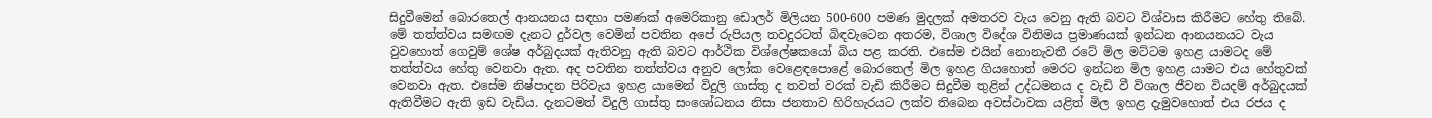සිදුවීමෙන් බොරතෙල් ආනයනය සඳහා පමණක් අමෙරිකානු ඩොලර් මිලියන 500-600 පමණ මුදලක් අමතරව වැය වෙනු ඇති බවට විශ්වාස කිරීමට හේතු තිබේ. මේ තත්ත්වය සමඟම දැනට දුර්වල වෙමින් පවතින අපේ රුපියල තවදුරටත් බිඳවැටෙන අතරම, විශාල විදේශ විනිමය ප්‍රමාණයක් ඉන්ධන ආනයනයට වැය වුවහොත් ගෙවුම් ශේෂ අර්බුදයක් ඇතිවනු ඇති බවට ආර්ථික විශ්ලේෂකයෝ බිය පළ කරති. එසේම එයින් නොනැවතී රටේ මිල මට්ටම ඉහළ යාමටද මේ තත්ත්වය හේතු වෙනවා ඇත. අද පවතින තත්ත්වය අනුව ලෝක වෙළෙඳපොළේ බොරතෙල් මිල ඉහළ ගියහොත් මෙරට ඉන්ධන මිල ඉහළ යාමට එය හේතුවක් වෙනවා ඇත. එසේම නිෂ්පාදන පිරිවැය ඉහළ යාමෙන් විදුලි ගාස්තු ද තවත් වරක් වැඩි කිරීමට සිදුවීම තුළින් උද්ධමනය ද වැඩි වී විශාල ජීවන වියදම් අර්බුදයක් ඇතිවීමට ඇති ඉඩ වැඩිය. දැනටමත් විදුලි ගාස්තු සංශෝධනය නිසා ජනතාව හිරිහැරයට ලක්ව තිබෙන අවස්ථාවක යළිත් මිල ඉහළ දැමුවහොත් එය රජය ද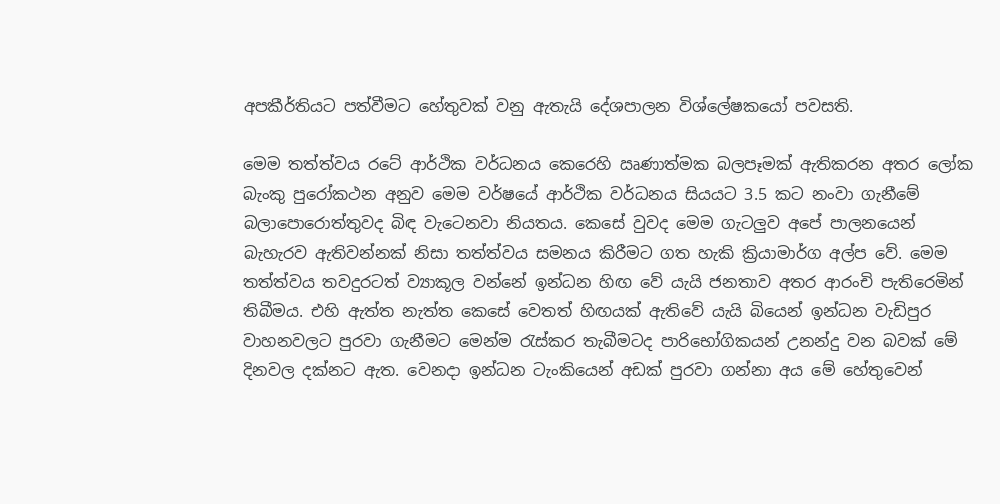අපකීර්තියට පත්වීමට හේතුවක් වනු ඇතැයි දේශපාලන විශ්ලේෂකයෝ පවසති.

මෙම තත්ත්වය රටේ ආර්ථික වර්ධනය කෙරෙහි ඍණාත්මක බලපෑමක් ඇතිකරන අතර ලෝක බැංකු පුරෝකථන අනුව මෙම වර්ෂයේ ආර්ථික වර්ධනය සියයට 3.5 කට නංවා ගැනීමේ බලාපොරොත්තුවද බිඳ වැටෙනවා නියතය. කෙසේ වුවද මෙම ගැටලුව අපේ පාලනයෙන් බැහැරව ඇතිවන්නක් නිසා තත්ත්වය සමනය කිරීමට ගත හැකි ක්‍රියාමාර්ග අල්ප වේ. මෙම තත්ත්වය තවදුරටත් ව්‍යාකූල වන්නේ ඉන්ධන හිඟ වේ යැයි ජනතාව අතර ආරංචි පැතිරෙමින් තිබීමය. එහි ඇත්ත නැත්ත කෙසේ වෙතත් හිඟයක් ඇතිවේ යැයි බියෙන් ඉන්ධන වැඩිපුර වාහනවලට පුරවා ගැනීමට මෙන්ම රැස්කර තැබීමටද පාරිභෝගිකයන් උනන්දු වන බවක් මේ දිනවල දක්නට ඇත. වෙනදා ඉන්ධන ටැංකියෙන් අඩක් පුරවා ගන්නා අය මේ හේතුවෙන්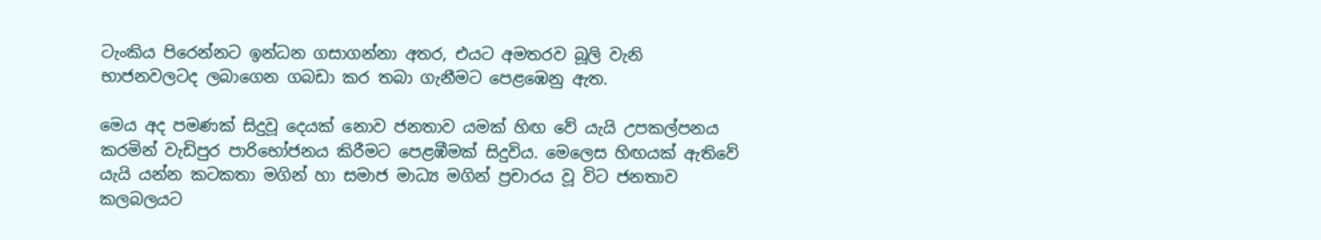ටැංකිය පිරෙන්නට ඉන්ධන ගසාගන්නා අතර, එයට අමතරව බූලි වැනි භාජනවලටද ලබාගෙන ගබඩා කර තබා ගැනීමට පෙළඹෙනු ඇත.

මෙය අද පමණක් සිදුවූ දෙයක් නොව ජනතාව යමක් හිඟ වේ යැයි උපකල්පනය කරමින් වැඩිපුර පාරිභෝජනය කිරීමට පෙළඹීමක් සිදුවිය. මෙලෙස හිඟයක් ඇතිවේ යැයි යන්න කටකතා මගින් හා සමාජ මාධ්‍ය මගින් ප්‍රචාරය වූ විට ජනතාව කලබලයට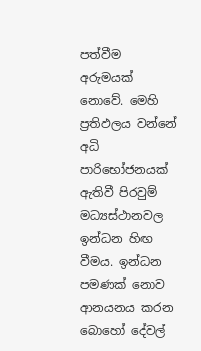පත්වීම අරුමයක් නොවේ. මෙහි ප්‍රතිඵලය වන්නේ අධි පාරිභෝජනයක් ඇතිවී පිරවුම් මධ්‍යස්ථානවල ඉන්ධන හිඟ වීමය. ඉන්ධන පමණක් නොව ආනයනය කරන බොහෝ දේවල්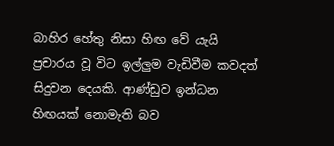බාහිර හේතු නිසා හිඟ වේ යැයි ප්‍රචාරය වූ විට ඉල්ලුම වැඩිවීම කවදත් සිදුවන දෙයකි. ආණ්ඩුව ඉන්ධන හිඟයක් නොමැති බව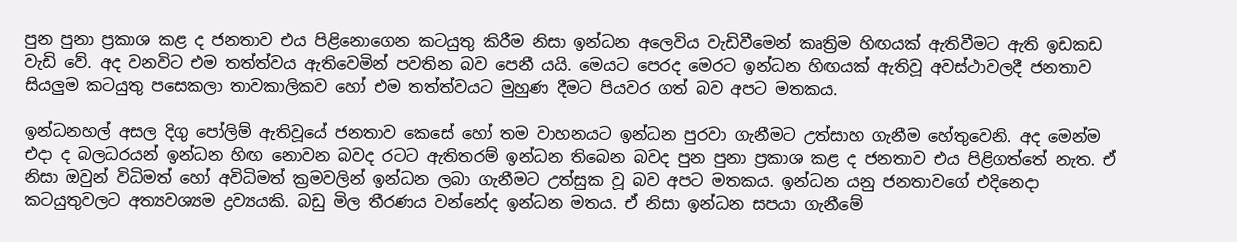පුන පුනා ප්‍රකාශ කළ ද ජනතාව එය පිළිනොගෙන කටයුතු කිරීම නිසා ඉන්ධන අලෙවිය වැඩිවීමෙන් කෘත්‍රිම හිඟයක් ඇතිවීමට ඇති ඉඩකඩ වැඩි වේ. අද වනවිට එම තත්ත්වය ඇතිවෙමින් පවතින බව පෙනී යයි. මෙයට පෙරද මෙරට ඉන්ධන හිඟයක් ඇතිවූ අවස්ථාවලදී ජනතාව සියලුම කටයුතු පසෙකලා තාවකාලිකව හෝ එම තත්ත්වයට මුහුණ දීමට පියවර ගත් බව අපට මතකය.

ඉන්ධනහල් අසල දිගු පෝලිම් ඇතිවූයේ ජනතාව කෙසේ හෝ තම වාහනයට ඉන්ධන පුරවා ගැනීමට උත්සාහ ගැනීම හේතුවෙනි. අද මෙන්ම එදා ද බලධරයන් ඉන්ධන හිඟ නොවන බවද රටට ඇතිතරම් ඉන්ධන තිබෙන බවද පුන පුනා ප්‍රකාශ කළ ද ජනතාව එය පිළිගත්තේ නැත. ඒ නිසා ඔවුන් විධිමත් හෝ අවිධිමත් ක්‍රමවලින් ඉන්ධන ලබා ගැනීමට උත්සුක වූ බව අපට මතකය. ඉන්ධන යනු ජනතාවගේ එදිනෙදා කටයුතුවලට අත්‍යවශ්‍යම ද්‍රව්‍යයකි. බඩු මිල තීරණය වන්නේද ඉන්ධන මතය. ඒ නිසා ඉන්ධන සපයා ගැනීමේ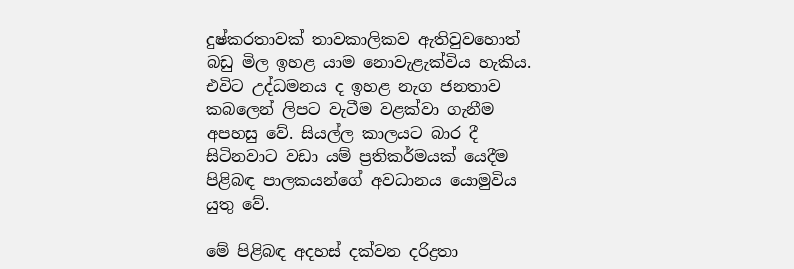දුෂ්කරතාවක් තාවකාලිකව ඇතිවුවහොත් බඩු මිල ඉහළ යාම නොවැළැක්විය හැකිය. එවිට උද්ධමනය ද ඉහළ නැග ජනතාව කබලෙන් ලිපට වැටීම වළක්වා ගැනීම අපහසු වේ. සියල්ල කාලයට බාර දී සිටිනවාට වඩා යම් ප්‍රතිකර්මයක් යෙදීම පිළිබඳ පාලකයන්ගේ අවධානය යොමුවිය යුතු වේ.

මේ පිළිබඳ අදහස් දක්වන දරිද්‍රතා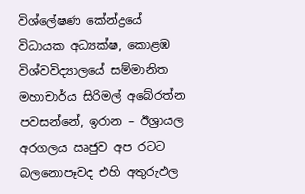විශ්ලේෂණ කේන්ද්‍රයේ විධායක අධ්‍යක්ෂ, කොළඹ විශ්වවිද්‍යාලයේ සම්මානිත මහාචාර්ය සිරිමල් අබේරත්න පවසන්නේ, ඉරාන – ඊශ්‍රායල අරගලය ඍජුව අප රටට බලනොපෑවද එහි අතුරුඵල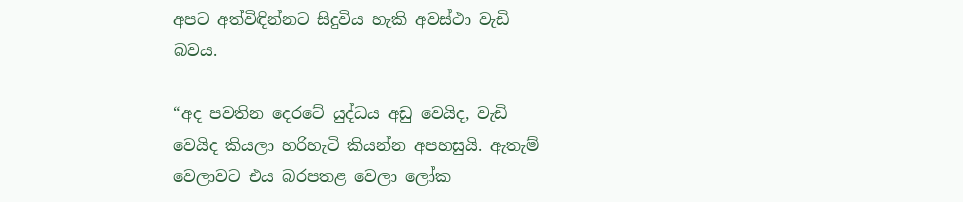අපට අත්විඳින්නට සිදුවිය හැකි අවස්ථා වැඩි බවය.

“අද පවතින දෙරටේ යුද්ධය අඩු වෙයිද, වැඩි වෙයිද කියලා හරිහැටි කියන්න අපහසුයි. ඇතැම් වෙලාවට එය බරපතළ වෙලා ලෝක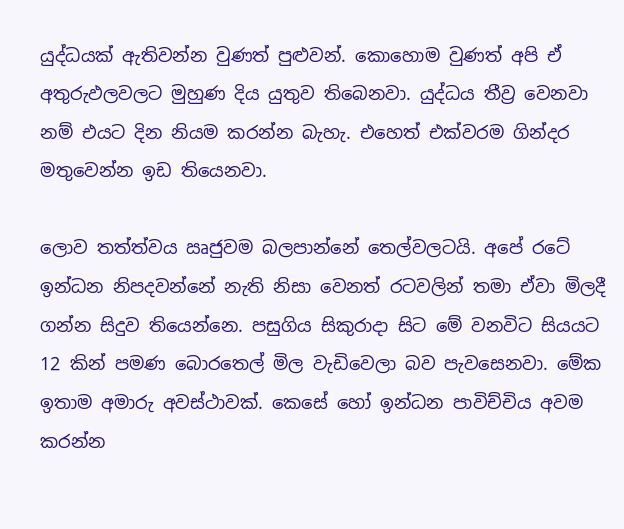යුද්ධයක් ඇතිවන්න වුණත් පුළුවන්. කොහොම වුණත් අපි ඒ අතුරුඵලවලට මුහුණ දිය යුතුව තිබෙනවා. යුද්ධය තීව්‍ර වෙනවා නම් එයට දින නියම කරන්න බැහැ. එහෙත් එක්වරම ගින්දර මතුවෙන්න ඉඩ තියෙනවා.

ලොව තත්ත්වය ඍජුවම බලපාන්නේ තෙල්වලටයි. අපේ රටේ ඉන්ධන නිපදවන්නේ නැති නිසා වෙනත් රටවලින් තමා ඒවා මිලදී ගන්න සිදුව තියෙන්නෙ. පසුගිය සිකුරාදා සිට මේ වනවිට සියයට 12 කින් පමණ බොරතෙල් මිල වැඩිවෙලා බව පැවසෙනවා. මේක ඉතාම අමාරු අවස්ථාවක්. කෙසේ හෝ ඉන්ධන පාවිච්චිය අවම කරන්න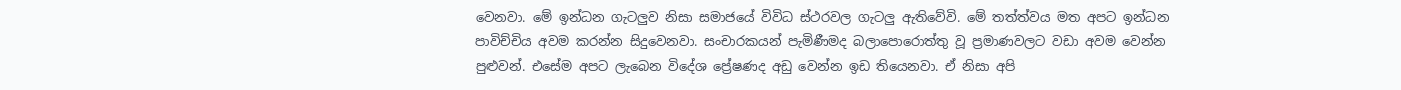වෙනවා. මේ ඉන්ධන ගැටලුව නිසා සමාජයේ විවිධ ස්ථරවල ගැටලු ඇතිවේවි. මේ තත්ත්වය මත අපට ඉන්ධන පාවිච්චිය අවම කරන්න සිදුවෙනවා. සංචාරකයන් පැමිණීමද බලාපොරොත්තු වූ ප්‍රමාණවලට වඩා අවම වෙන්න පුළුවන්. එසේම අපට ලැබෙන විදේශ ප්‍රේෂණද අඩු වෙන්න ඉඩ තියෙනවා. ඒ නිසා අපි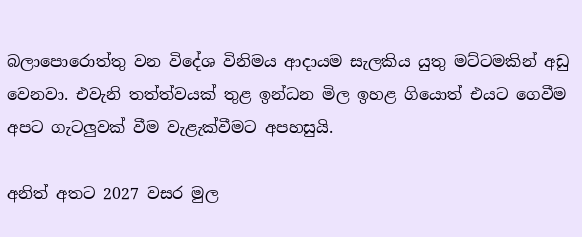බලාපොරොත්තු වන විදේශ විනිමය ආදායම සැලකිය යුතු මට්ටමකින් අඩු වෙනවා. එවැනි තත්ත්වයක් තුළ ඉන්ධන මිල ඉහළ ගියොත් එයට ගෙවීම අපට ගැටලුවක් වීම වැළැක්වීමට අපහසුයි.

අනිත් අතට 2027 වසර මුල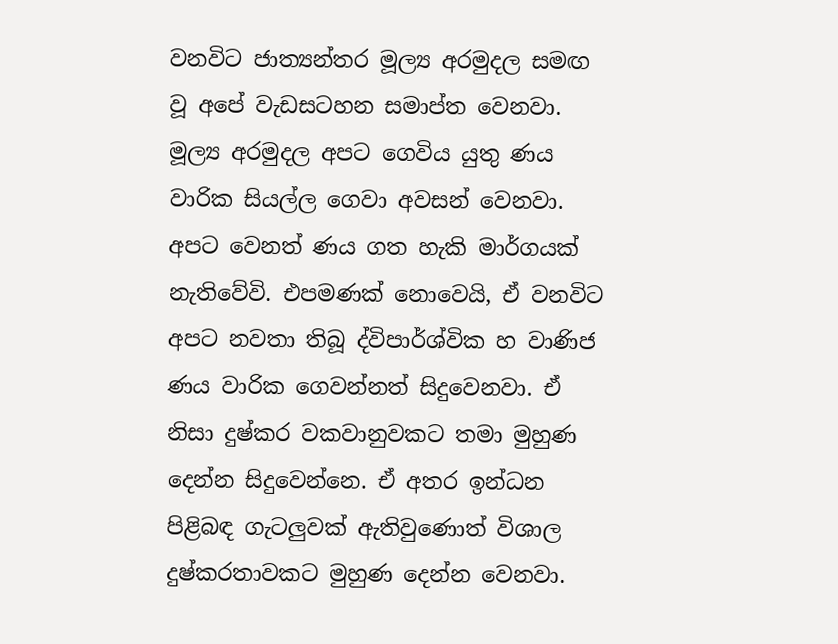වනවිට ජාත්‍යන්තර මූල්‍ය අරමුදල සමඟ වූ අපේ වැඩසටහන සමාප්ත වෙනවා. මූල්‍ය අරමුදල අපට ගෙවිය යුතු ණය වාරික සියල්ල ගෙවා අවසන් වෙනවා. අපට වෙනත් ණය ගත හැකි මාර්ගයක් නැතිවේවි. එපමණක් නොවෙයි, ඒ වනවිට අපට නවතා තිබූ ද්විපාර්ශ්වික හ වාණිජ ණය වාරික ගෙවන්නත් සිදුවෙනවා. ඒ නිසා දුෂ්කර වකවානුවකට තමා මුහුණ දෙන්න සිදුවෙන්නෙ. ඒ අතර ඉන්ධන පිළිබඳ ගැටලුවක් ඇතිවුණොත් විශාල දුෂ්කරතාවකට මුහුණ දෙන්න වෙනවා.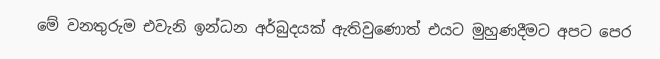මේ වනතුරුම එවැනි ඉන්ධන අර්බුදයක් ඇතිවුණොත් එයට මුහුණදීමට අපට පෙර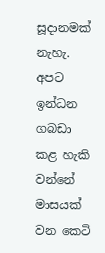සූදානමක් නැහැ. අපට ඉන්ධන ගබඩා කළ හැකි වන්නේ මාසයක් වන කෙටි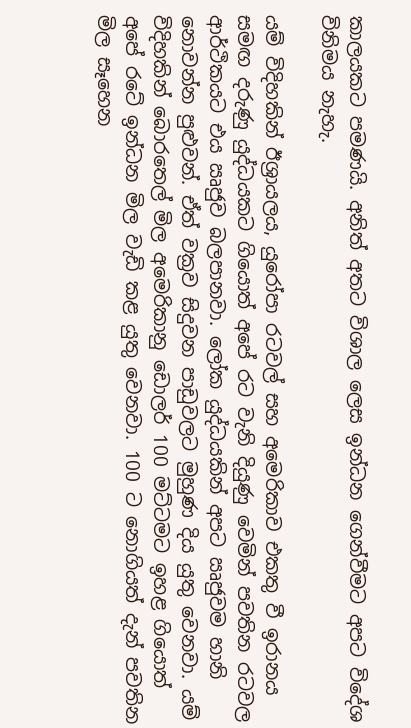කාලයකට පමණයි. අනිත් අතට විශාල ලෙස ඉන්ධන ගෙන්වීමට අපට විදේශ විනිමය නැහැ.

යම් විදිහකින් ඊශ්‍රායලය, යුරෝපා රටවල් සහ අමෙරිකාව එකතු වී ඉරානය සමඟ දරුණු යුද්ධයකට ගියොත් අපේ රට වැනි දියුණු වෙමින් පවතින රටවල ආර්ථිකයට එය ඍජුව බලපානවා. ලෝක යුද්ධයකින් අපට ඍජුවම හානි නොවන්න පුළුවන්. ඒත් වක්‍රව සිදුවන පාඩුවලට මුහුණ දිය යුතු වෙනවා. යම් විදිහකින් බොරතෙල් මිල අමෙරිකානු ඩොලර් 100 මට්ටමට ඉහළ ගියොත් අපේ රටේ ඉන්ධන මිල වැඩි කළ යුතු වෙනවා. 100 ට නොගියත් දැන් පවතින මිල සෑහෙන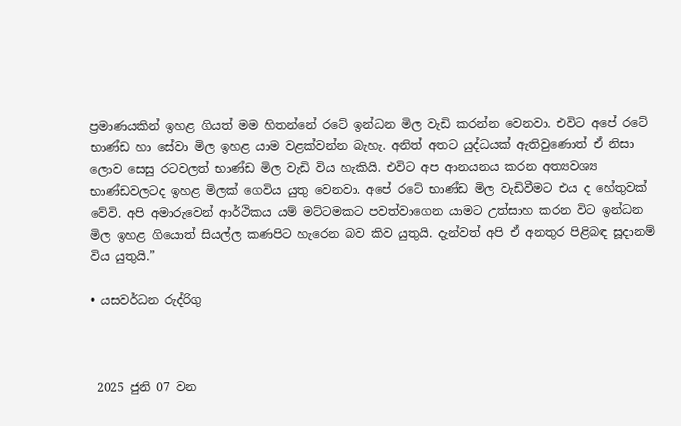ප්‍රමාණයකින් ඉහළ ගියත් මම හිතන්නේ රටේ ඉන්ධන මිල වැඩි කරන්න වෙනවා. එවිට අපේ රටේ භාණ්ඩ හා සේවා මිල ඉහළ යාම වළක්වන්න බැහැ. අනිත් අතට යුද්ධයක් ඇතිවුණොත් ඒ නිසා ලොව සෙසු රටවලත් භාණ්ඩ මිල වැඩි විය හැකියි. එවිට අප ආනයනය කරන අත්‍යවශ්‍ය භාණ්ඩවලටද ඉහළ මිලක් ගෙවිය යුතු වෙනවා. අපේ රටේ භාණ්ඩ මිල වැඩිවීමට එය ද හේතුවක් වේවි. අපි අමාරුවෙන් ආර්ථිකය යම් මට්ටමකට පවත්වාගෙන යාමට උත්සාහ කරන විට ඉන්ධන මිල ඉහළ ගියොත් සියල්ල කණපිට හැරෙන බව කිව යුතුයි. දැන්වත් අපි ඒ අනතුර පිළිබඳ සූදානම් විය යුතුයි.”

• යසවර්ධන රුද්රිගු



 2025 ජුනි 07 වන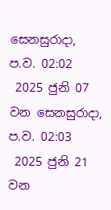සෙනසුරාදා, ප.ව. 02:02
 2025 ජුනි 07 වන සෙනසුරාදා, ප.ව. 02:03
 2025 ජුනි 21 වන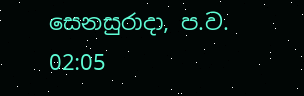සෙනසුරාදා, ප.ව. 02:05